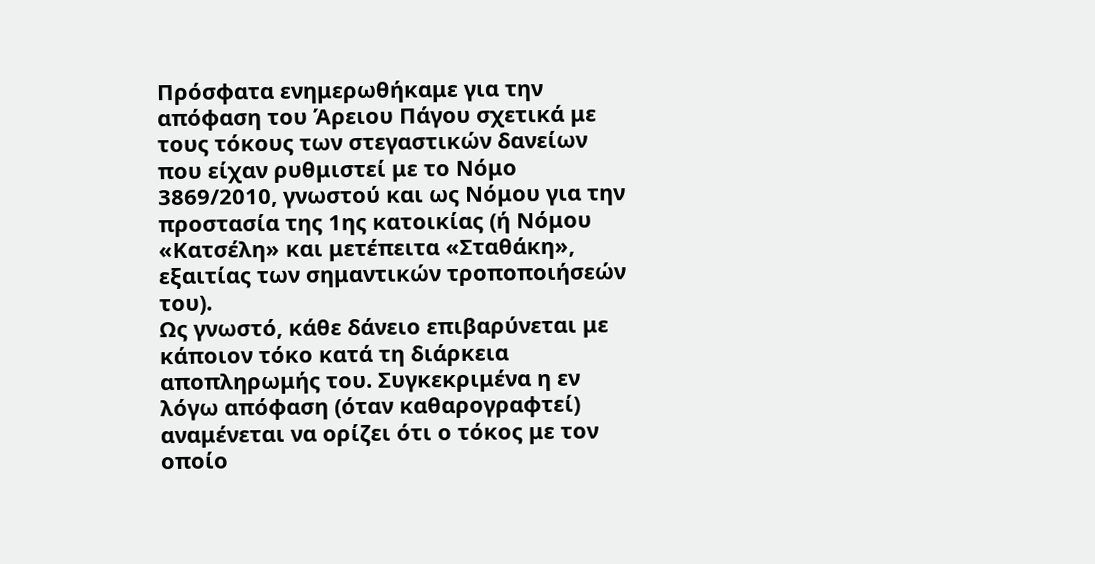Πρόσφατα ενημερωθήκαμε για την απόφαση του Άρειου Πάγου σχετικά με τους τόκους των στεγαστικών δανείων που είχαν ρυθμιστεί με το Νόμο 3869/2010, γνωστού και ως Νόμου για την προστασία της 1ης κατοικίας (ή Νόμου «Κατσέλη» και μετέπειτα «Σταθάκη», εξαιτίας των σημαντικών τροποποιήσεών του).
Ως γνωστό, κάθε δάνειο επιβαρύνεται με κάποιον τόκο κατά τη διάρκεια αποπληρωμής του. Συγκεκριμένα η εν λόγω απόφαση (όταν καθαρογραφτεί) αναμένεται να ορίζει ότι ο τόκος με τον οποίο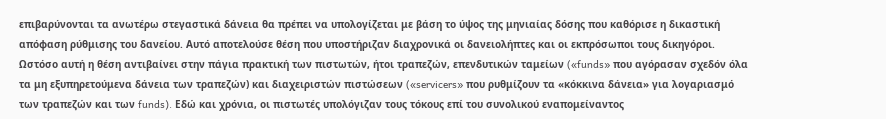επιβαρύνονται τα ανωτέρω στεγαστικά δάνεια θα πρέπει να υπολογίζεται με βάση το ύψος της μηνιαίας δόσης που καθόρισε η δικαστική απόφαση ρύθμισης του δανείου. Αυτό αποτελούσε θέση που υποστήριζαν διαχρονικά οι δανειολήπτες και οι εκπρόσωποι τους δικηγόροι. Ωστόσο αυτή η θέση αντιβαίνει στην πάγια πρακτική των πιστωτών, ήτοι τραπεζών, επενδυτικών ταμείων («funds» που αγόρασαν σχεδόν όλα τα μη εξυπηρετούμενα δάνεια των τραπεζών) και διαχειριστών πιστώσεων («servicers» που ρυθμίζουν τα «κόκκινα δάνεια» για λογαριασμό των τραπεζών και των funds). Εδώ και χρόνια, οι πιστωτές υπολόγιζαν τους τόκους επί του συνολικού εναπομείναντος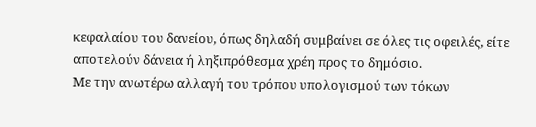κεφαλαίου του δανείου, όπως δηλαδή συμβαίνει σε όλες τις οφειλές, είτε αποτελούν δάνεια ή ληξιπρόθεσμα χρέη προς το δημόσιο.
Με την ανωτέρω αλλαγή του τρόπου υπολογισμού των τόκων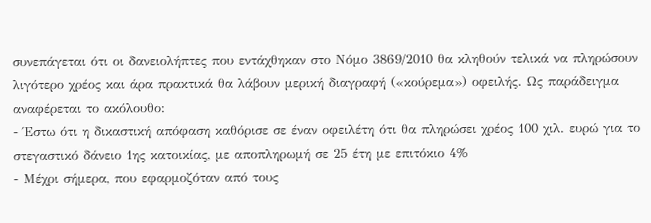συνεπάγεται ότι οι δανειολήπτες που εντάχθηκαν στο Νόμο 3869/2010 θα κληθούν τελικά να πληρώσουν λιγότερο χρέος και άρα πρακτικά θα λάβουν μερική διαγραφή («κούρεμα») οφειλής. Ως παράδειγμα αναφέρεται το ακόλουθο:
- Έστω ότι η δικαστική απόφαση καθόρισε σε έναν οφειλέτη ότι θα πληρώσει χρέος 100 χιλ. ευρώ για το στεγαστικό δάνειο 1ης κατοικίας, με αποπληρωμή σε 25 έτη με επιτόκιο 4%
- Μέχρι σήμερα, που εφαρμοζόταν από τους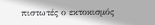πιστωτές ο εκτοκισμός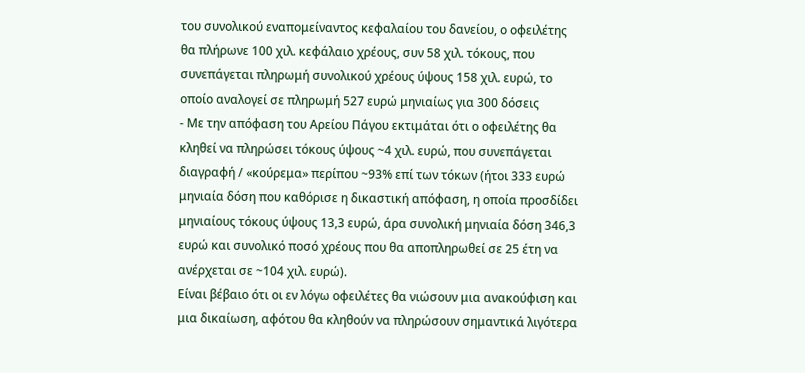του συνολικού εναπομείναντος κεφαλαίου του δανείου, ο οφειλέτης θα πλήρωνε 100 χιλ. κεφάλαιο χρέους, συν 58 χιλ. τόκους, που συνεπάγεται πληρωμή συνολικού χρέους ύψους 158 χιλ. ευρώ, το οποίο αναλογεί σε πληρωμή 527 ευρώ μηνιαίως για 300 δόσεις
- Με την απόφαση του Αρείου Πάγου εκτιμάται ότι ο οφειλέτης θα κληθεί να πληρώσει τόκους ύψους ~4 χιλ. ευρώ, που συνεπάγεται διαγραφή / «κούρεμα» περίπου ~93% επί των τόκων (ήτοι 333 ευρώ μηνιαία δόση που καθόρισε η δικαστική απόφαση, η οποία προσδίδει μηνιαίους τόκους ύψους 13,3 ευρώ, άρα συνολική μηνιαία δόση 346,3 ευρώ και συνολικό ποσό χρέους που θα αποπληρωθεί σε 25 έτη να ανέρχεται σε ~104 χιλ. ευρώ).
Είναι βέβαιο ότι οι εν λόγω οφειλέτες θα νιώσουν μια ανακούφιση και μια δικαίωση, αφότου θα κληθούν να πληρώσουν σημαντικά λιγότερα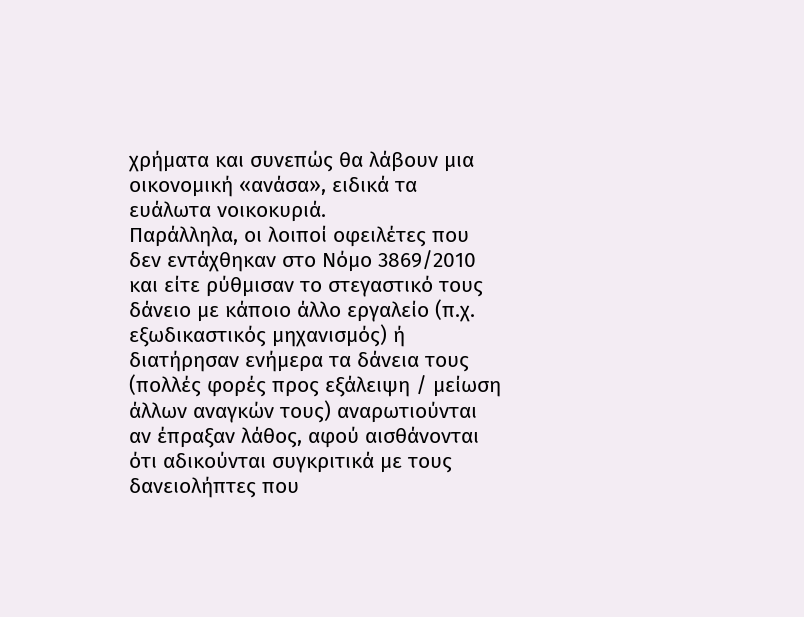χρήματα και συνεπώς θα λάβουν μια οικονομική «ανάσα», ειδικά τα ευάλωτα νοικοκυριά.
Παράλληλα, οι λοιποί οφειλέτες που δεν εντάχθηκαν στο Νόμο 3869/2010 και είτε ρύθμισαν το στεγαστικό τους δάνειο με κάποιο άλλο εργαλείο (π.χ. εξωδικαστικός μηχανισμός) ή διατήρησαν ενήμερα τα δάνεια τους (πολλές φορές προς εξάλειψη / μείωση άλλων αναγκών τους) αναρωτιούνται αν έπραξαν λάθος, αφού αισθάνονται ότι αδικούνται συγκριτικά με τους δανειολήπτες που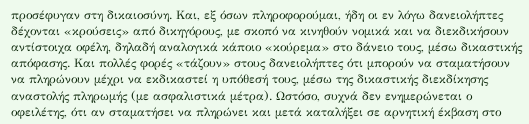προσέφυγαν στη δικαιοσύνη. Και, εξ όσων πληροφορούμαι, ήδη οι εν λόγω δανειολήπτες δέχονται «κρούσεις» από δικηγόρους, με σκοπό να κινηθούν νομικά και να διεκδικήσουν αντίστοιχα οφέλη, δηλαδή αναλογικά κάποιο «κούρεμα» στο δάνειο τους, μέσω δικαστικής απόφασης. Και πολλές φορές «τάζουν» στους δανειολήπτες ότι μπορούν να σταματήσουν να πληρώνουν μέχρι να εκδικαστεί η υπόθεσή τους, μέσω της δικαστικής διεκδίκησης αναστολής πληρωμής (με ασφαλιστικά μέτρα). Ωστόσο, συχνά δεν ενημερώνεται ο οφειλέτης, ότι αν σταματήσει να πληρώνει και μετά καταλήξει σε αρνητική έκβαση στο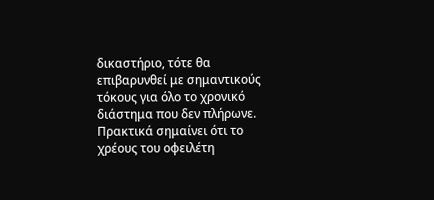δικαστήριο, τότε θα επιβαρυνθεί με σημαντικούς τόκους για όλο το χρονικό διάστημα που δεν πλήρωνε. Πρακτικά σημαίνει ότι το χρέους του οφειλέτη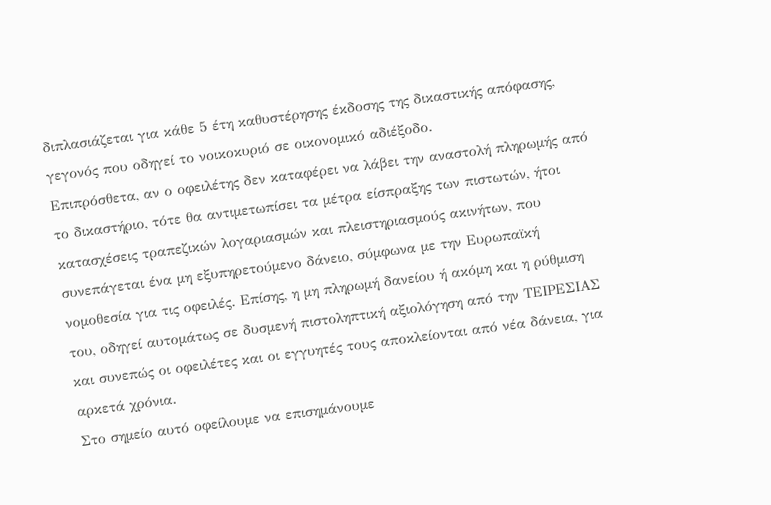διπλασιάζεται για κάθε 5 έτη καθυστέρησης έκδοσης της δικαστικής απόφασης, γεγονός που οδηγεί το νοικοκυριό σε οικονομικό αδιέξοδο.
Επιπρόσθετα, αν ο οφειλέτης δεν καταφέρει να λάβει την αναστολή πληρωμής από το δικαστήριο, τότε θα αντιμετωπίσει τα μέτρα είσπραξης των πιστωτών, ήτοι κατασχέσεις τραπεζικών λογαριασμών και πλειστηριασμούς ακινήτων, που συνεπάγεται ένα μη εξυπηρετούμενο δάνειο, σύμφωνα με την Ευρωπαϊκή νομοθεσία για τις οφειλές. Επίσης, η μη πληρωμή δανείου ή ακόμη και η ρύθμιση του, οδηγεί αυτομάτως σε δυσμενή πιστοληπτική αξιολόγηση από την ΤΕΙΡΕΣΙΑΣ και συνεπώς οι οφειλέτες και οι εγγυητές τους αποκλείονται από νέα δάνεια, για αρκετά χρόνια.
Στο σημείο αυτό οφείλουμε να επισημάνουμε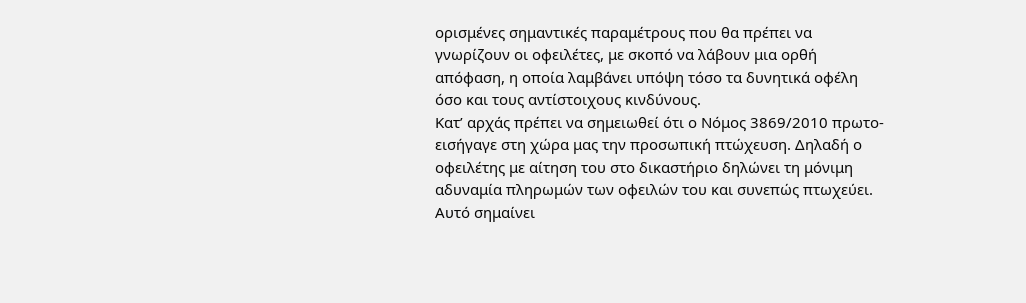ορισμένες σημαντικές παραμέτρους που θα πρέπει να γνωρίζουν οι οφειλέτες, με σκοπό να λάβουν μια ορθή απόφαση, η οποία λαμβάνει υπόψη τόσο τα δυνητικά οφέλη όσο και τους αντίστοιχους κινδύνους.
Κατ’ αρχάς πρέπει να σημειωθεί ότι ο Νόμος 3869/2010 πρωτο-εισήγαγε στη χώρα μας την προσωπική πτώχευση. Δηλαδή ο οφειλέτης με αίτηση του στο δικαστήριο δηλώνει τη μόνιμη αδυναμία πληρωμών των οφειλών του και συνεπώς πτωχεύει. Αυτό σημαίνει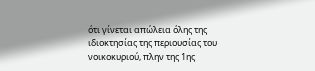ότι γίνεται απώλεια όλης της ιδιοκτησίας της περιουσίας του νοικοκυριού, πλην της 1ης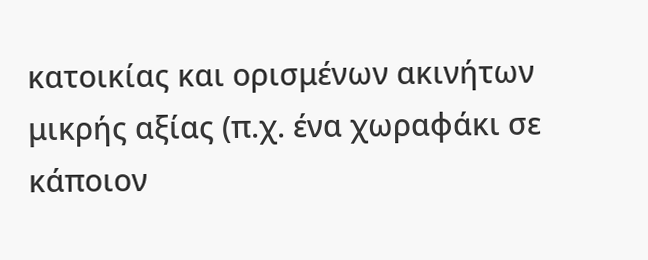κατοικίας και ορισμένων ακινήτων μικρής αξίας (π.χ. ένα χωραφάκι σε κάποιον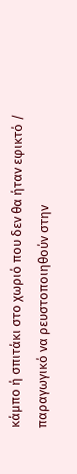κάμπο ή σπιτάκι στο χωριό που δεν θα ήταν εφικτό / παραγωγικό να ρευστοποιηθούν στην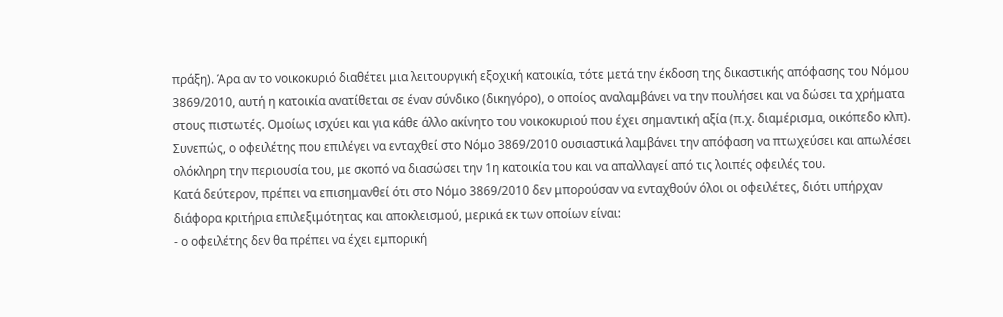πράξη). Άρα αν το νοικοκυριό διαθέτει μια λειτουργική εξοχική κατοικία, τότε μετά την έκδοση της δικαστικής απόφασης του Νόμου 3869/2010, αυτή η κατοικία ανατίθεται σε έναν σύνδικο (δικηγόρο), ο οποίος αναλαμβάνει να την πουλήσει και να δώσει τα χρήματα στους πιστωτές. Ομοίως ισχύει και για κάθε άλλο ακίνητο του νοικοκυριού που έχει σημαντική αξία (π.χ. διαμέρισμα, οικόπεδο κλπ). Συνεπώς, ο οφειλέτης που επιλέγει να ενταχθεί στο Νόμο 3869/2010 ουσιαστικά λαμβάνει την απόφαση να πτωχεύσει και απωλέσει ολόκληρη την περιουσία του, με σκοπό να διασώσει την 1η κατοικία του και να απαλλαγεί από τις λοιπές οφειλές του.
Κατά δεύτερον, πρέπει να επισημανθεί ότι στο Νόμο 3869/2010 δεν μπορούσαν να ενταχθούν όλοι οι οφειλέτες, διότι υπήρχαν διάφορα κριτήρια επιλεξιμότητας και αποκλεισμού, μερικά εκ των οποίων είναι:
- ο οφειλέτης δεν θα πρέπει να έχει εμπορική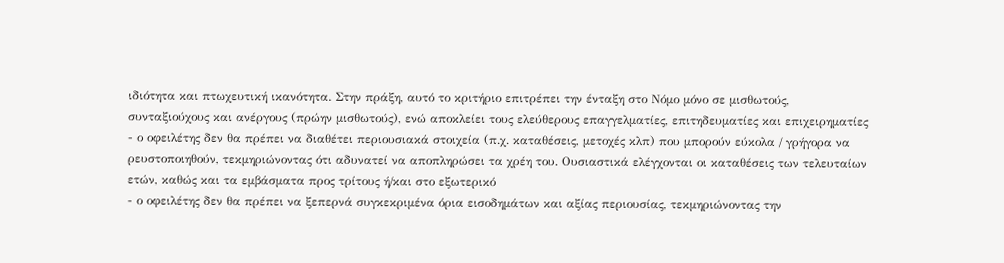ιδιότητα και πτωχευτική ικανότητα. Στην πράξη, αυτό το κριτήριο επιτρέπει την ένταξη στο Νόμο μόνο σε μισθωτούς, συνταξιούχους και ανέργους (πρώην μισθωτούς), ενώ αποκλείει τους ελεύθερους επαγγελματίες, επιτηδευματίες και επιχειρηματίες
- ο οφειλέτης δεν θα πρέπει να διαθέτει περιουσιακά στοιχεία (π.χ. καταθέσεις, μετοχές κλπ) που μπορούν εύκολα / γρήγορα να ρευστοποιηθούν, τεκμηριώνοντας ότι αδυνατεί να αποπληρώσει τα χρέη του. Ουσιαστικά ελέγχονται οι καταθέσεις των τελευταίων ετών, καθώς και τα εμβάσματα προς τρίτους ή/και στο εξωτερικό
- ο οφειλέτης δεν θα πρέπει να ξεπερνά συγκεκριμένα όρια εισοδημάτων και αξίας περιουσίας, τεκμηριώνοντας την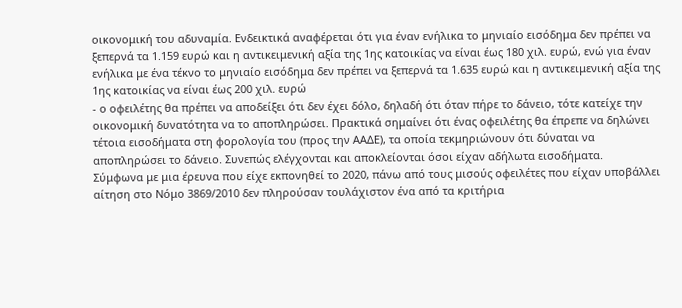οικονομική του αδυναμία. Ενδεικτικά αναφέρεται ότι για έναν ενήλικα το μηνιαίο εισόδημα δεν πρέπει να ξεπερνά τα 1.159 ευρώ και η αντικειμενική αξία της 1ης κατοικίας να είναι έως 180 χιλ. ευρώ, ενώ για έναν ενήλικα με ένα τέκνο το μηνιαίο εισόδημα δεν πρέπει να ξεπερνά τα 1.635 ευρώ και η αντικειμενική αξία της 1ης κατοικίας να είναι έως 200 χιλ. ευρώ
- ο οφειλέτης θα πρέπει να αποδείξει ότι δεν έχει δόλο, δηλαδή ότι όταν πήρε το δάνειο, τότε κατείχε την οικονομική δυνατότητα να το αποπληρώσει. Πρακτικά σημαίνει ότι ένας οφειλέτης θα έπρεπε να δηλώνει τέτοια εισοδήματα στη φορολογία του (προς την ΑΑΔΕ), τα οποία τεκμηριώνουν ότι δύναται να αποπληρώσει το δάνειο. Συνεπώς ελέγχονται και αποκλείονται όσοι είχαν αδήλωτα εισοδήματα.
Σύμφωνα με μια έρευνα που είχε εκπονηθεί το 2020, πάνω από τους μισούς οφειλέτες που είχαν υποβάλλει αίτηση στο Νόμο 3869/2010 δεν πληρούσαν τουλάχιστον ένα από τα κριτήρια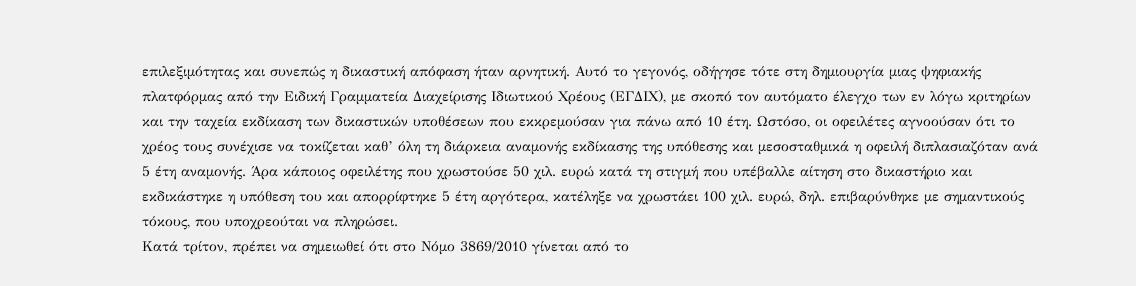επιλεξιμότητας και συνεπώς η δικαστική απόφαση ήταν αρνητική. Αυτό το γεγονός, οδήγησε τότε στη δημιουργία μιας ψηφιακής πλατφόρμας από την Ειδική Γραμματεία Διαχείρισης Ιδιωτικού Χρέους (ΕΓΔΙΧ), με σκοπό τον αυτόματο έλεγχο των εν λόγω κριτηρίων και την ταχεία εκδίκαση των δικαστικών υποθέσεων που εκκρεμούσαν για πάνω από 10 έτη. Ωστόσο, οι οφειλέτες αγνοούσαν ότι το χρέος τους συνέχισε να τοκίζεται καθ’ όλη τη διάρκεια αναμονής εκδίκασης της υπόθεσης και μεσοσταθμικά η οφειλή διπλασιαζόταν ανά 5 έτη αναμονής. Άρα κάποιος οφειλέτης που χρωστούσε 50 χιλ. ευρώ κατά τη στιγμή που υπέβαλλε αίτηση στο δικαστήριο και εκδικάστηκε η υπόθεση του και απορρίφτηκε 5 έτη αργότερα, κατέληξε να χρωστάει 100 χιλ. ευρώ, δηλ. επιβαρύνθηκε με σημαντικούς τόκους, που υποχρεούται να πληρώσει.
Κατά τρίτον, πρέπει να σημειωθεί ότι στο Νόμο 3869/2010 γίνεται από το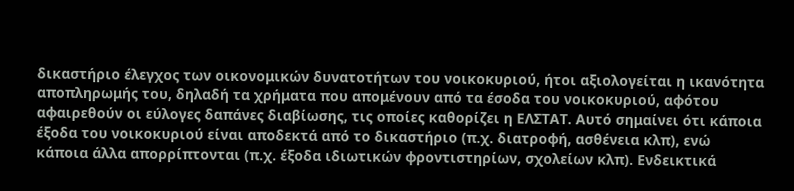δικαστήριο έλεγχος των οικονομικών δυνατοτήτων του νοικοκυριού, ήτοι αξιολογείται η ικανότητα αποπληρωμής του, δηλαδή τα χρήματα που απομένουν από τα έσοδα του νοικοκυριού, αφότου αφαιρεθούν οι εύλογες δαπάνες διαβίωσης, τις οποίες καθορίζει η ΕΛΣΤΑΤ. Αυτό σημαίνει ότι κάποια έξοδα του νοικοκυριού είναι αποδεκτά από το δικαστήριο (π.χ. διατροφή, ασθένεια κλπ), ενώ κάποια άλλα απορρίπτονται (π.χ. έξοδα ιδιωτικών φροντιστηρίων, σχολείων κλπ). Ενδεικτικά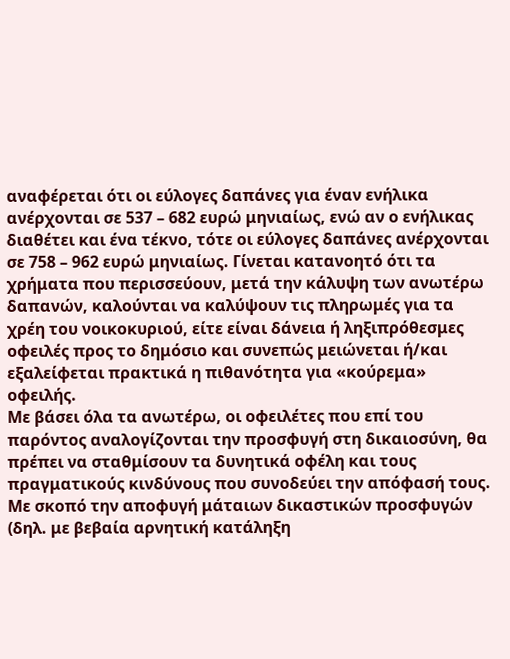αναφέρεται ότι οι εύλογες δαπάνες για έναν ενήλικα ανέρχονται σε 537 – 682 ευρώ μηνιαίως, ενώ αν ο ενήλικας διαθέτει και ένα τέκνο, τότε οι εύλογες δαπάνες ανέρχονται σε 758 – 962 ευρώ μηνιαίως. Γίνεται κατανοητό ότι τα χρήματα που περισσεύουν, μετά την κάλυψη των ανωτέρω δαπανών, καλούνται να καλύψουν τις πληρωμές για τα χρέη του νοικοκυριού, είτε είναι δάνεια ή ληξιπρόθεσμες οφειλές προς το δημόσιο και συνεπώς μειώνεται ή/και εξαλείφεται πρακτικά η πιθανότητα για «κούρεμα» οφειλής.
Με βάσει όλα τα ανωτέρω, οι οφειλέτες που επί του παρόντος αναλογίζονται την προσφυγή στη δικαιοσύνη, θα πρέπει να σταθμίσουν τα δυνητικά οφέλη και τους πραγματικούς κινδύνους που συνοδεύει την απόφασή τους.
Με σκοπό την αποφυγή μάταιων δικαστικών προσφυγών (δηλ. με βεβαία αρνητική κατάληξη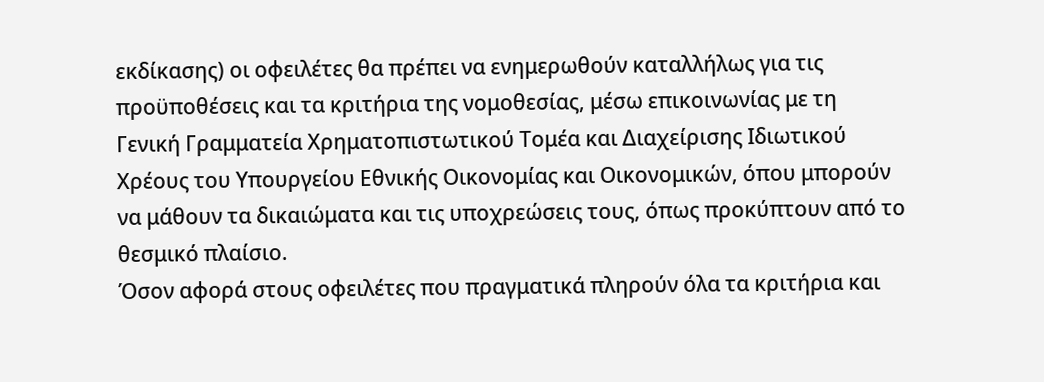εκδίκασης) οι οφειλέτες θα πρέπει να ενημερωθούν καταλλήλως για τις προϋποθέσεις και τα κριτήρια της νομοθεσίας, μέσω επικοινωνίας με τη Γενική Γραμματεία Χρηματοπιστωτικού Τομέα και Διαχείρισης Ιδιωτικού Χρέους του Υπουργείου Εθνικής Οικονομίας και Οικονομικών, όπου μπορούν να μάθουν τα δικαιώματα και τις υποχρεώσεις τους, όπως προκύπτουν από το θεσμικό πλαίσιο.
Όσον αφορά στους οφειλέτες που πραγματικά πληρούν όλα τα κριτήρια και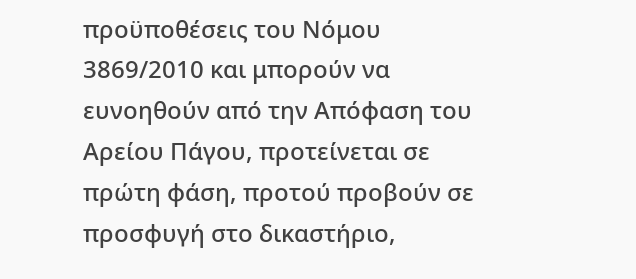προϋποθέσεις του Νόμου 3869/2010 και μπορούν να ευνοηθούν από την Απόφαση του Αρείου Πάγου, προτείνεται σε πρώτη φάση, προτού προβούν σε προσφυγή στο δικαστήριο,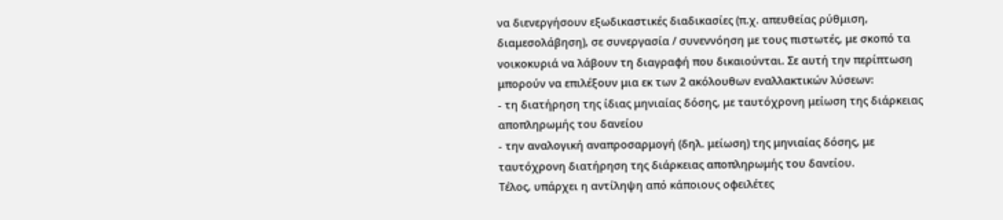να διενεργήσουν εξωδικαστικές διαδικασίες (π.χ. απευθείας ρύθμιση, διαμεσολάβηση), σε συνεργασία / συνεννόηση με τους πιστωτές, με σκοπό τα νοικοκυριά να λάβουν τη διαγραφή που δικαιούνται. Σε αυτή την περίπτωση μπορούν να επιλέξουν μια εκ των 2 ακόλουθων εναλλακτικών λύσεων:
- τη διατήρηση της ίδιας μηνιαίας δόσης, με ταυτόχρονη μείωση της διάρκειας αποπληρωμής του δανείου
- την αναλογική αναπροσαρμογή (δηλ. μείωση) της μηνιαίας δόσης, με ταυτόχρονη διατήρηση της διάρκειας αποπληρωμής του δανείου.
Τέλος, υπάρχει η αντίληψη από κάποιους οφειλέτες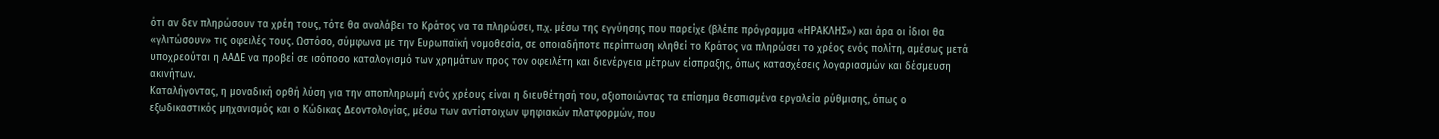ότι αν δεν πληρώσουν τα χρέη τους, τότε θα αναλάβει το Κράτος να τα πληρώσει, π.χ. μέσω της εγγύησης που παρείχε (βλέπε πρόγραμμα «ΗΡΑΚΛΗΣ») και άρα οι ίδιοι θα «γλιτώσουν» τις οφειλές τους. Ωστόσο, σύμφωνα με την Ευρωπαϊκή νομοθεσία, σε οποιαδήποτε περίπτωση κληθεί το Κράτος να πληρώσει το χρέος ενός πολίτη, αμέσως μετά υποχρεούται η ΑΑΔΕ να προβεί σε ισόποσο καταλογισμό των χρημάτων προς τον οφειλέτη και διενέργεια μέτρων είσπραξης, όπως κατασχέσεις λογαριασμών και δέσμευση ακινήτων.
Καταλήγοντας, η μοναδική ορθή λύση για την αποπληρωμή ενός χρέους είναι η διευθέτησή του, αξιοποιώντας τα επίσημα θεσπισμένα εργαλεία ρύθμισης, όπως ο εξωδικαστικός μηχανισμός και ο Κώδικας Δεοντολογίας, μέσω των αντίστοιχων ψηφιακών πλατφορμών, που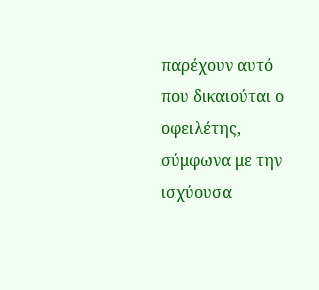παρέχουν αυτό που δικαιούται ο οφειλέτης, σύμφωνα με την ισχύουσα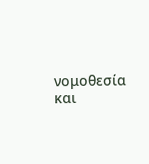νομοθεσία και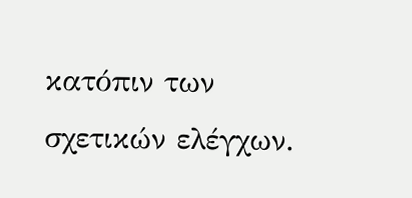κατόπιν των σχετικών ελέγχων.